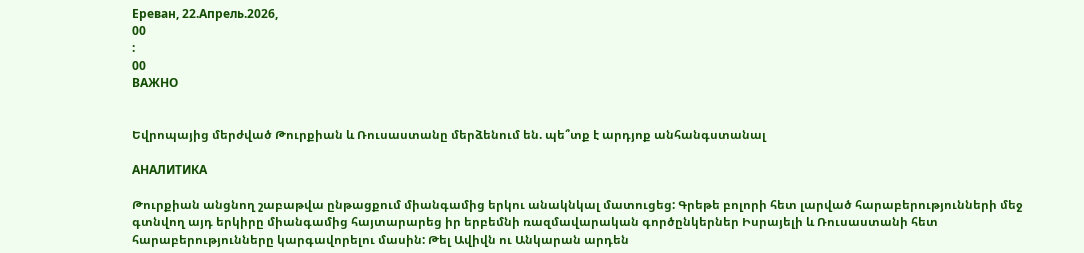Ереван, 22.Апрель.2026,
00
:
00
ВАЖНО


Եվրոպայից մերժված Թուրքիան և Ռուսաստանը մերձենում են. պե՞տք է արդյոք անհանգստանալ

АНАЛИТИКА

Թուրքիան անցնող շաբաթվա ընթացքում միանգամից երկու անակնկալ մատուցեց: Գրեթե բոլորի հետ լարված հարաբերությունների մեջ գտնվող այդ երկիրը միանգամից հայտարարեց իր երբեմնի ռազմավարական գործընկերներ Իսրայելի և Ռուսաստանի հետ հարաբերությունները կարգավորելու մասին: Թել Ավիվն ու Անկարան արդեն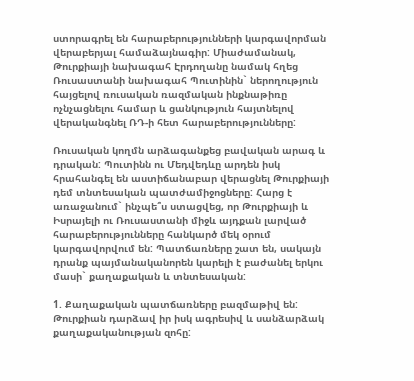ստորագրել են հարաբերությունների կարգավորման վերաբերյալ համաձայնագիր: Միաժամանակ, Թուրքիայի նախագահ Էրդողանը նամակ հղեց Ռուսաստանի նախագահ Պուտինին` ներողություն հայցելով ռուսական ռազմական ինքնաթիռը ոչնչացնելու համար և ցանկություն հայտնելով վերականգնել ՌԴ-ի հետ հարաբերությունները:

Ռուսական կողմն արձագանքեց բավական արագ և դրական: Պուտինն ու Մեդվեդևը արդեն իսկ հրահանգել են աստիճանաբար վերացնել Թուրքիայի դեմ տնտեսական պատժամիջոցները: Հարց է առաջանում` ինչպե՞ս ստացվեց, որ Թուրքիայի և Իսրայելի ու Ռուսաստանի միջև այդքան լարված հարաբերությունները հանկարծ մեկ օրում կարգավորվում են: Պատճառները շատ են, սակայն դրանք պայմանականորեն կարելի է բաժանել երկու մասի` քաղաքական և տնտեսական:

1. Քաղաքական պատճառները բազմաթիվ են: Թուրքիան դարձավ իր իսկ ագրեսիվ և սանձարձակ քաղաքականության զոհը: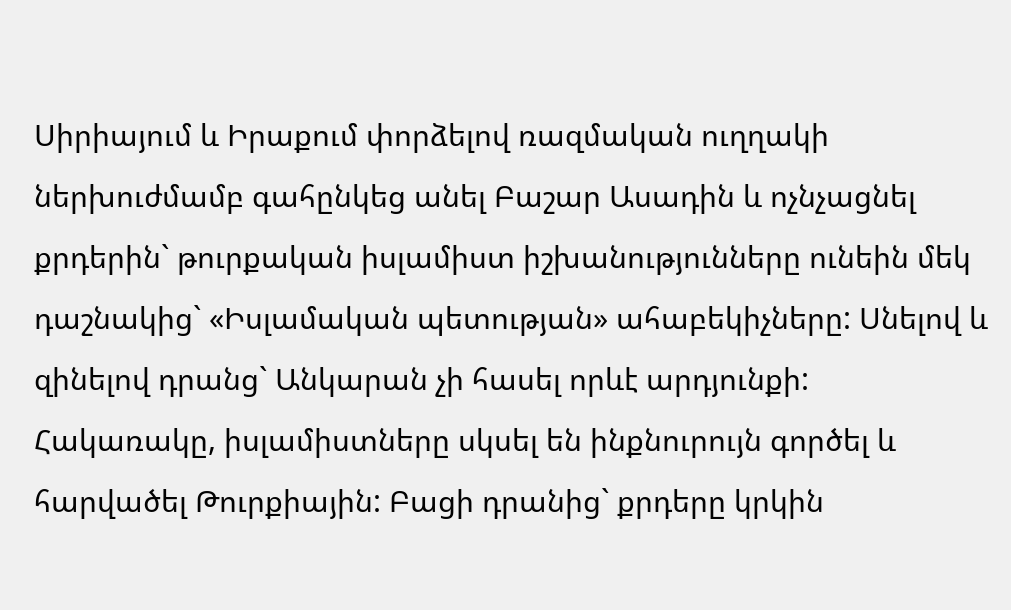Սիրիայում և Իրաքում փորձելով ռազմական ուղղակի ներխուժմամբ գահընկեց անել Բաշար Ասադին և ոչնչացնել քրդերին` թուրքական իսլամիստ իշխանությունները ունեին մեկ դաշնակից` «Իսլամական պետության» ահաբեկիչները: Սնելով և զինելով դրանց` Անկարան չի հասել որևէ արդյունքի: Հակառակը, իսլամիստները սկսել են ինքնուրույն գործել և հարվածել Թուրքիային: Բացի դրանից` քրդերը կրկին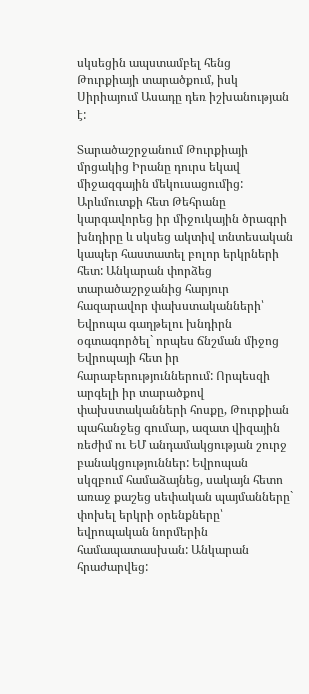սկսեցին ապստամբել հենց Թուրքիայի տարածքում, իսկ Սիրիայում Ասադը դեռ իշխանության է:

Տարածաշրջանում Թուրքիայի մրցակից Իրանը դուրս եկավ միջազգային մեկուսացումից: Արևմուտքի հետ Թեհրանը կարգավորեց իր միջուկային ծրագրի խնդիրը և սկսեց ակտիվ տնտեսական կապեր հաստատել բոլոր երկրների հետ: Անկարան փորձեց տարածաշրջանից հարյուր հազարավոր փախստականների՝ Եվրոպա գաղթելու խնդիրն օգտագործել` որպես ճնշման միջոց Եվրոպայի հետ իր հարաբերություններում: Որպեսզի արգելի իր տարածքով փախստականների հոսքը, Թուրքիան պահանջեց գումար, ազատ վիզային ռեժիմ ու ԵՄ անդամակցության շուրջ բանակցություններ: Եվրոպան սկզբում համաձայնեց, սակայն հետո առաջ քաշեց սեփական պայմանները` փոխել երկրի օրենքները՝ եվրոպական նորմերին համապատասխան: Անկարան հրաժարվեց: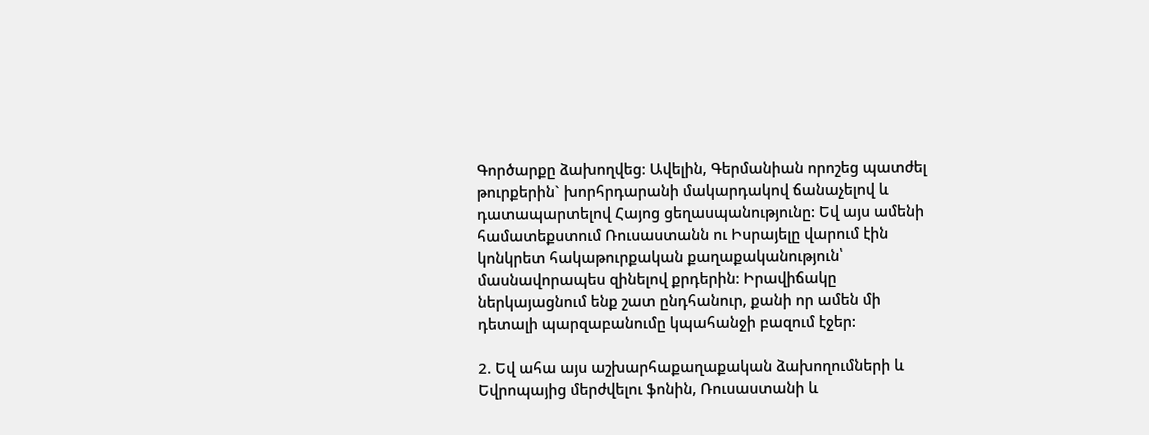Գործարքը ձախողվեց: Ավելին, Գերմանիան որոշեց պատժել թուրքերին` խորհրդարանի մակարդակով ճանաչելով և դատապարտելով Հայոց ցեղասպանությունը: Եվ այս ամենի համատեքստում Ռուսաստանն ու Իսրայելը վարում էին կոնկրետ հակաթուրքական քաղաքականություն՝ մասնավորապես զինելով քրդերին: Իրավիճակը ներկայացնում ենք շատ ընդհանուր, քանի որ ամեն մի դետալի պարզաբանումը կպահանջի բազում էջեր:

2. Եվ ահա այս աշխարհաքաղաքական ձախողումների և Եվրոպայից մերժվելու ֆոնին, Ռուսաստանի և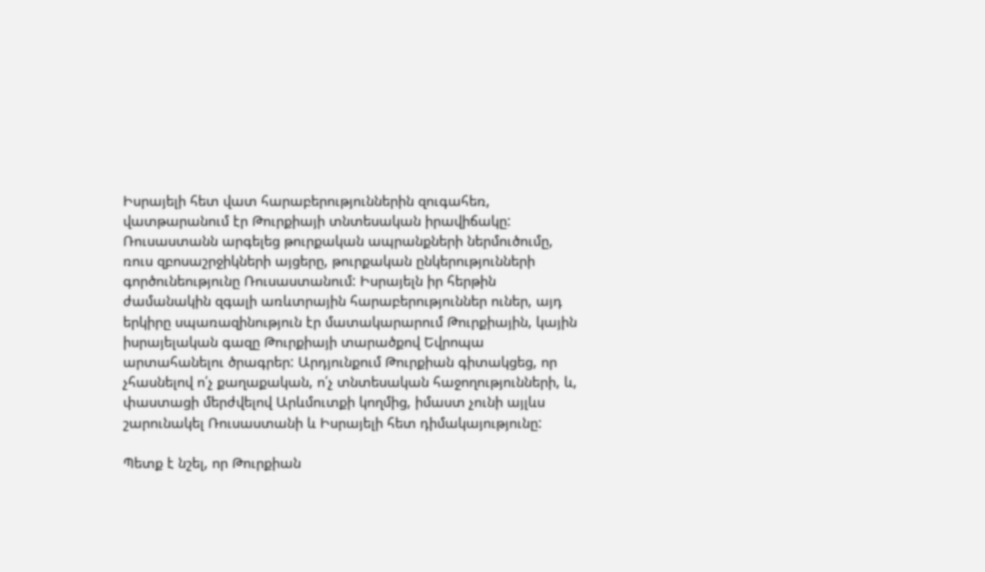Իսրայելի հետ վատ հարաբերություններին զուգահեռ, վատթարանում էր Թուրքիայի տնտեսական իրավիճակը: Ռուսաստանն արգելեց թուրքական ապրանքների ներմուծումը, ռուս զբոսաշրջիկների այցերը, թուրքական ընկերությունների գործունեությունը Ռուսաստանում: Իսրայելն իր հերթին ժամանակին զգալի առևտրային հարաբերություններ ուներ, այդ երկիրը սպառազինություն էր մատակարարում Թուրքիային, կային իսրայելական գազը Թուրքիայի տարածքով Եվրոպա արտահանելու ծրագրեր: Արդյունքում Թուրքիան գիտակցեց, որ չհասնելով ո՛չ քաղաքական, ո՛չ տնտեսական հաջողությունների, և, փաստացի մերժվելով Արևմուտքի կողմից, իմաստ չունի այլևս շարունակել Ռուսաստանի և Իսրայելի հետ դիմակայությունը:

Պետք է նշել, որ Թուրքիան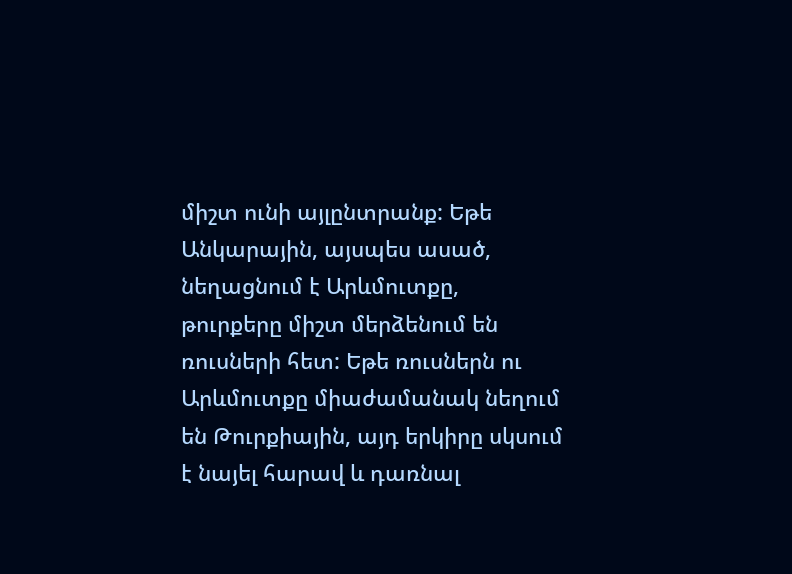միշտ ունի այլընտրանք: Եթե Անկարային, այսպես ասած, նեղացնում է Արևմուտքը, թուրքերը միշտ մերձենում են ռուսների հետ: Եթե ռուսներն ու Արևմուտքը միաժամանակ նեղում են Թուրքիային, այդ երկիրը սկսում է նայել հարավ և դառնալ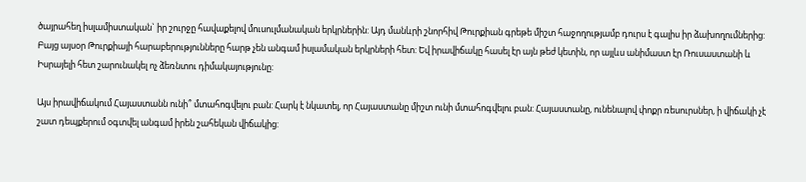ծայրահեղ իսլամիստական` իր շուրջը հավաքելով մուսուլմանական երկրներին: Այդ մանևրի շնորհիվ Թուրքիան գրեթե միշտ հաջողությամբ դուրս է գալիս իր ձախողումներից: Բայց այսօր Թուրքիայի հարաբերությունները հարթ չեն անգամ իսլամական երկրների հետ: Եվ իրավիճակը հասել էր այն թեժ կետին, որ այլևս անիմաստ էր Ռուսաստանի և Իսրայելի հետ շարունակել ոչ ձեռնտու դիմակայությունը:

Այս իրավիճակում Հայաստանն ունի՞ մտահոգվելու բան: Հարկ է նկատել, որ Հայաստանը միշտ ունի մտահոգվելու բան: Հայաստանը, ունենալով փոքր ռեսուրսներ, ի վիճակի չէ շատ դեպքերում օգտվել անգամ իրեն շահեկան վիճակից: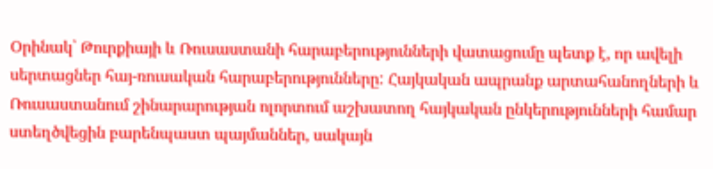Օրինակ՝ Թուրքիայի և Ռուսաստանի հարաբերությունների վատացումը պետք է, որ ավելի սերտացներ հայ-ռուսական հարաբերությունները: Հայկական ապրանք արտահանողների և Ռուսաստանում շինարարության ոլորտում աշխատող հայկական ընկերությունների համար ստեղծվեցին բարենպաստ պայմաններ, սակայն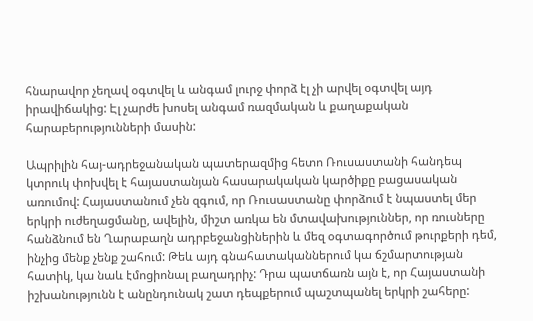հնարավոր չեղավ օգտվել և անգամ լուրջ փորձ էլ չի արվել օգտվել այդ իրավիճակից: Էլ չարժե խոսել անգամ ռազմական և քաղաքական հարաբերությունների մասին:

Ապրիլին հայ-ադրեջանական պատերազմից հետո Ռուսաստանի հանդեպ կտրուկ փոխվել է հայաստանյան հասարակական կարծիքը բացասական առումով: Հայաստանում չեն զգում, որ Ռուսաստանը փորձում է նպաստել մեր երկրի ուժեղացմանը, ավելին, միշտ առկա են մտավախություններ, որ ռուսները հանձնում են Ղարաբաղն ադրբեջանցիներին և մեզ օգտագործում թուրքերի դեմ, ինչից մենք չենք շահում: Թեև այդ գնահատականներում կա ճշմարտության հատիկ, կա նաև էմոցիոնալ բաղադրիչ: Դրա պատճառն այն է, որ Հայաստանի իշխանությունն է անընդունակ շատ դեպքերում պաշտպանել երկրի շահերը: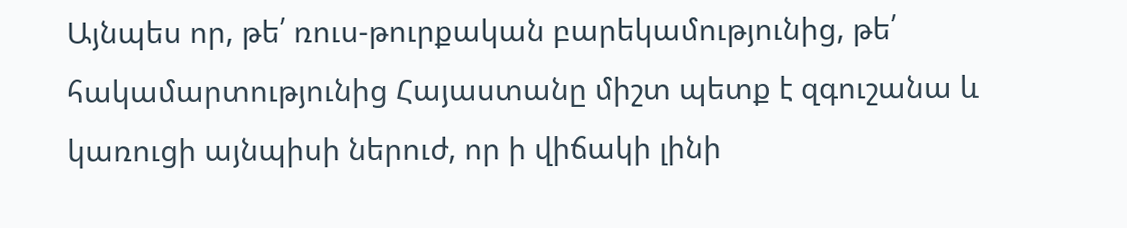Այնպես որ, թե՛ ռուս-թուրքական բարեկամությունից, թե՛ հակամարտությունից Հայաստանը միշտ պետք է զգուշանա և կառուցի այնպիսի ներուժ, որ ի վիճակի լինի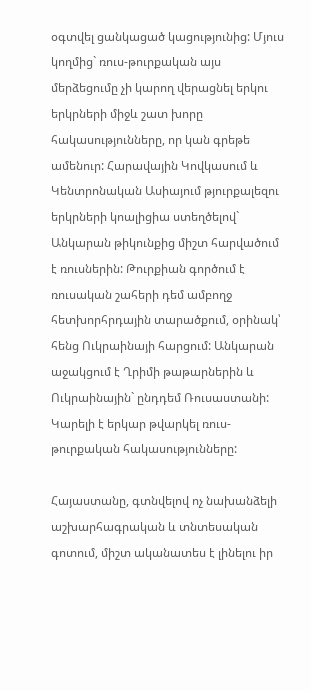օգտվել ցանկացած կացությունից: Մյուս կողմից` ռուս-թուրքական այս մերձեցումը չի կարող վերացնել երկու երկրների միջև շատ խորը հակասությունները, որ կան գրեթե ամենուր: Հարավային Կովկասում և Կենտրոնական Ասիայում թյուրքալեզու երկրների կոալիցիա ստեղծելով` Անկարան թիկունքից միշտ հարվածում է ռուսներին: Թուրքիան գործում է ռուսական շահերի դեմ ամբողջ հետխորհրդային տարածքում, օրինակ՝ հենց Ուկրաինայի հարցում: Անկարան աջակցում է Ղրիմի թաթարներին և Ուկրաինային` ընդդեմ Ռուսաստանի: Կարելի է երկար թվարկել ռուս-թուրքական հակասությունները:

Հայաստանը, գտնվելով ոչ նախանձելի աշխարհագրական և տնտեսական գոտում, միշտ ականատես է լինելու իր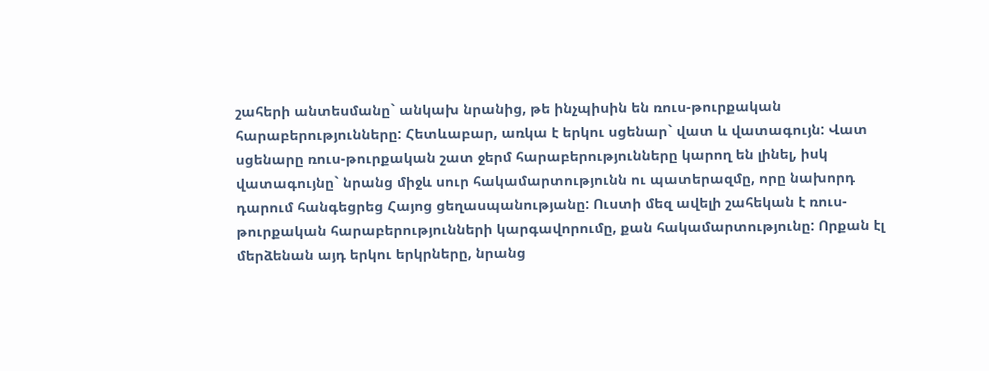շահերի անտեսմանը` անկախ նրանից, թե ինչպիսին են ռուս-թուրքական հարաբերությունները: Հետևաբար, առկա է երկու սցենար` վատ և վատագույն: Վատ սցենարը ռուս-թուրքական շատ ջերմ հարաբերությունները կարող են լինել, իսկ վատագույնը` նրանց միջև սուր հակամարտությունն ու պատերազմը, որը նախորդ դարում հանգեցրեց Հայոց ցեղասպանությանը: Ուստի մեզ ավելի շահեկան է ռուս-թուրքական հարաբերությունների կարգավորումը, քան հակամարտությունը: Որքան էլ մերձենան այդ երկու երկրները, նրանց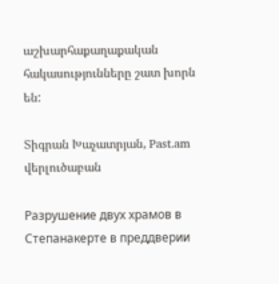աշխարհաքաղաքական հակասությունները շատ խորն են:

Տիգրան Խաչատրյան, Past.am վերլուծաբան

Разрушение двух храмов в Степанакерте в преддверии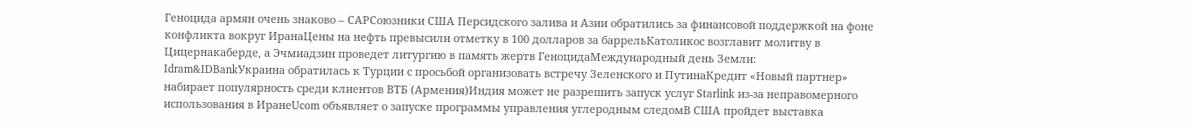Геноцида армян очень знаково – САРСоюзники США Персидского залива и Азии обратились за финансовой поддержкой на фоне конфликта вокруг ИранаЦены на нефть превысили отметку в 100 долларов за баррельКатоликос возглавит молитву в Цицернакаберде, а Эчмиадзин проведет литургию в память жертв ГеноцидаМеждународный день Земли: Idram&IDBankУкраина обратилась к Турции с просьбой организовать встречу Зеленского и ПутинаКредит «Новый партнер» набирает популярность среди клиентов ВТБ (Армения)Индия может не разрешить запуск услуг Starlink из-за неправомерного использования в ИранеUcom объявляет о запуске программы управления углеродным следомВ США пройдет выставка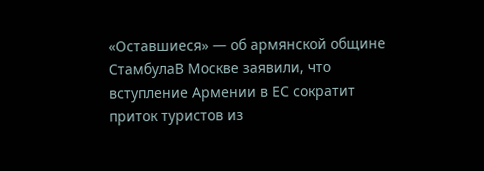«Оставшиеся» — об армянской общине СтамбулаВ Москве заявили, что вступление Армении в ЕС сократит приток туристов из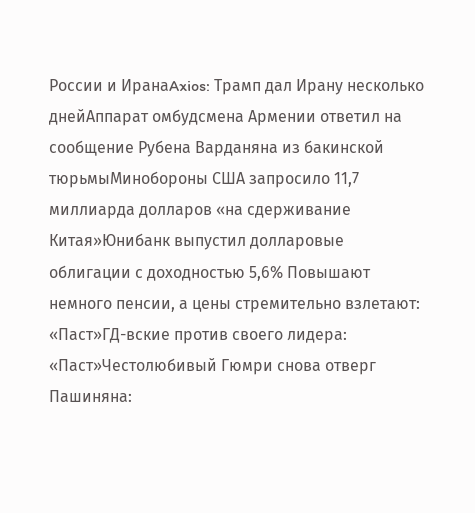России и ИранаAxios: Трамп дал Ирану несколько днейАппарат омбудсмена Армении ответил на сообщение Рубена Варданяна из бакинской тюрьмыМинобороны США запросило 11,7 миллиарда долларов «на сдерживание Китая»Юнибанк выпустил долларовые облигации с доходностью 5,6% Повышают немного пенсии, а цены стремительно взлетают: «Паст»ГД-вские против своего лидера: «Паст»Честолюбивый Гюмри снова отверг Пашиняна: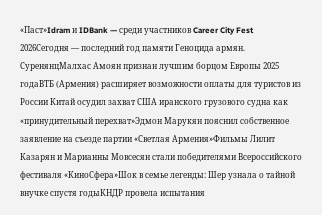«Паст»Idram и IDBank — среди участников Career City Fest 2026Сегодня — последний год памяти Геноцида армян. СуренянцМалхас Амоян признан лучшим борцом Европы 2025 годаВТБ (Армения) расширяет возможности оплаты для туристов из России Китай осудил захват США иранского грузового судна как «принудительный перехват»Эдмон Марукян пояснил собственное заявление на съезде партии «Светлая Армения»Фильмы Лилит Казарян и Марианны Мовсесян стали победителями Всероссийского фестиваля «КиноСфера»Шок в семье легенды: Шер узнала о тайной внучке спустя годыКНДР провела испытания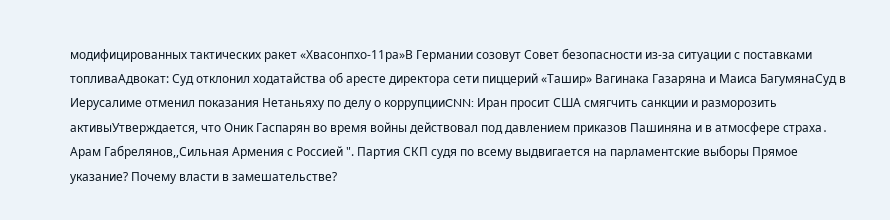модифицированных тактических ракет «Хвасонпхо-11ра»В Германии созовут Совет безопасности из-за ситуации с поставками топливаАдвокат: Суд отклонил ходатайства об аресте директора сети пиццерий «Ташир» Вагинака Газаряна и Маиса БагумянаСуд в Иерусалиме отменил показания Нетаньяху по делу о коррупцииCNN: Иран просит США смягчить санкции и разморозить активыУтверждается, что Оник Гаспарян во время войны действовал под давлением приказов Пашиняна и в атмосфере страха․ Арам Габрелянов,,Сильная Армения с Россией ". Партия СКП судя по всему выдвигается на парламентские выборы Прямое указание? Почему власти в замешательстве?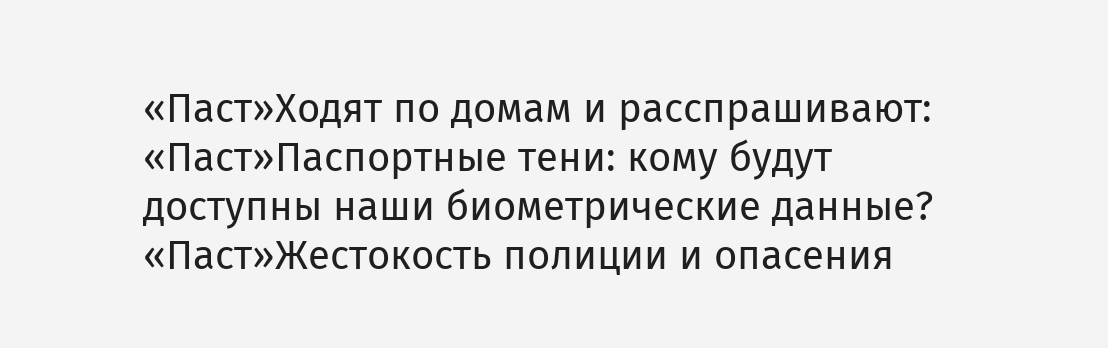«Паст»Ходят по домам и расспрашивают: «Паст»Паспортные тени: кому будут доступны наши биометрические данные? «Паст»Жестокость полиции и опасения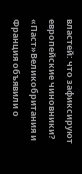властей: что зафиксируют европейские чиновники? «Паст»Великобритания и Франция объявили о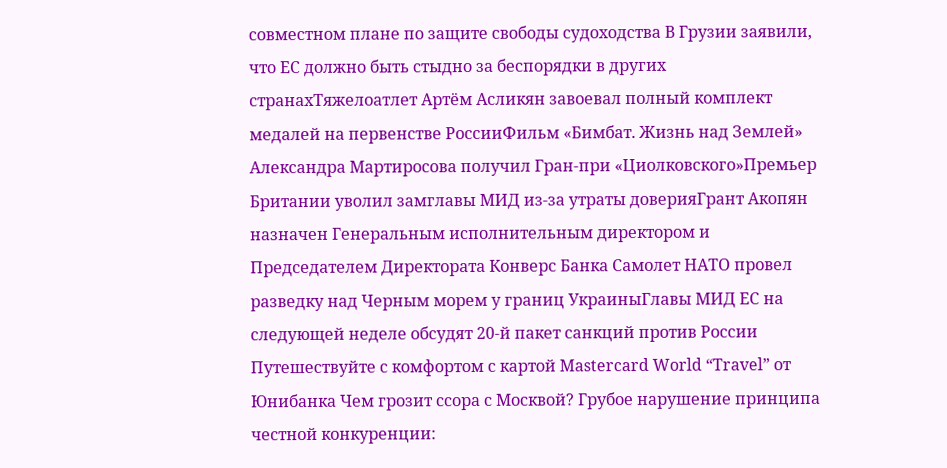совместном плане по защите свободы судоходства В Грузии заявили, что ЕС должно быть стыдно за беспорядки в других странахТяжелоатлет Артём Асликян завоевал полный комплект медалей на первенстве РоссииФильм «Бимбат. Жизнь над Землей» Александра Мартиросова получил Гран-при «Циолковского»Премьер Британии уволил замглавы МИД из-за утраты доверияГрант Акопян назначен Генеральным исполнительным директором и Председателем Директората Конверс Банка Самолет НАТО провел разведку над Черным морем у границ УкраиныГлавы МИД ЕС на следующей неделе обсудят 20-й пакет санкций против России Путешествуйте с комфортом с картой Mastercard World “Travel” от Юнибанка Чем грозит ссора с Москвой? Грубое нарушение принципа честной конкуренции: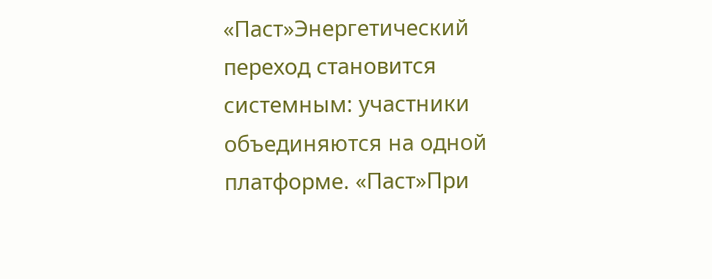«Паст»Энергетический переход становится системным: участники объединяются на одной платформе. «Паст»При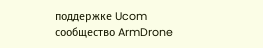поддержке Ucom сообщество ArmDrone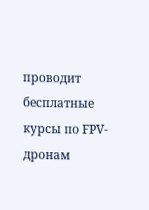проводит бесплатные курсы по FPV-дронам